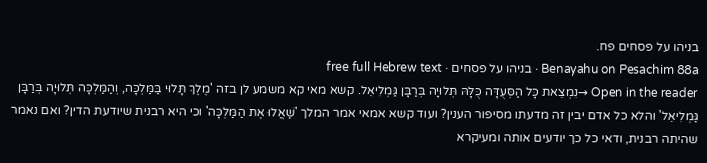בניהו על פסחים פח.
Benayahu on Pesachim 88a · בניהו על פסחים · free full Hebrew text
Open in the reader →נִמְצֵאת כָּל הַסְּעֻדָּה כֻּלָּהּ תְּלוּיָה בְּרַבָּן גַּמְלִיאֵל. קשא מאי קא משמע לן בזה 'מֶלֶךְ תָּלוּי בַּמַּלְכָּה, וְהַמַּלְכָּה תְּלוּיָה בְּרַבָּן גַּמְלִיאֵל' והלא כל אדם יבין זה מדעתו מסיפור הענין? ועוד קשא אמאי אמר המלך 'שַׁאֲלוּ אֶת הַמַּלְכָּה' וכי היא רבנית שיודעת הדין? ואם נאמר שהיתה רבנית, ודאי כל כך יודעים אותה ומעיקרא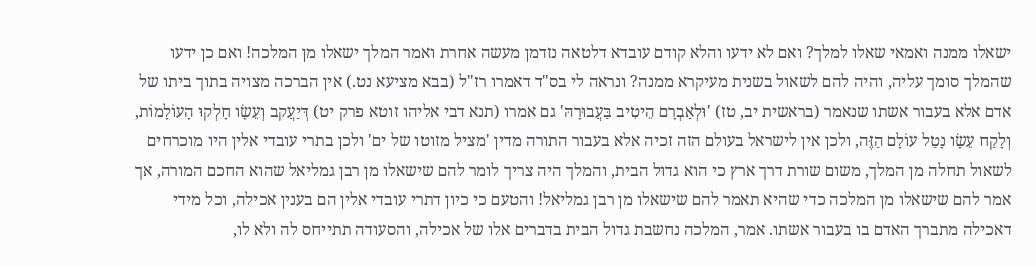ישאלו ממנה ואמאי שאלו למלך? ואם לא ידעו והלא קודם עובדא דלטאה נזדמן מעשה אחרת ואמר המלך ישאלו מן המלכה! ואם כן ידעו שהמלך סומך עליה, והיה להם לשאול בשנית מעיקרא ממנה? ונראה לי בס"ד דאמרו רז"ל (בבא מציעא נט.) אין הברכה מצויה בתוך ביתו של אדם אלא בעבור אשתו שנאמר (בראשית יב, טז) 'וּלְאַבְרָם הֵיטִיב בַּעֲבוּרָהּ' גם אמרו (תנא דבי אליהו זוטא פרק יט) דְּיַעֲקב וְעֵשָׂו חָלְקוּ הָעוֹלָמוֹת, וְלָקַח עֵשָׂו נָטַל עוֹלָם הַזֶּה, ולכן אין לישראל בעולם הזה זכיה אלא בעבור התורה מדין 'מציל מזוטו של ים' ולכן בתרי עובדי אלין היו מוכרחים לשאול תחלה מן המלך, משום שורת דרך ארץ כי הוא גדול הבית, והמלך היה צריך לומר להם שישאלו מן רבן גמליאל שהוא החכם המורה, אך אמר להם שישאלו מן המלכה כדי שהיא תאמר להם שישאלו מן רבן גמליאל! והטעם כי כיון דתרי עובדי אלין הם בענין אכילה, וכל מידי דאכילה מתברך האדם בו בעבור אשתו. אמר, המלכה נחשבת גדול הבית בדברים אלו של אכילה, והסעודה תתייחס לה ולא לו,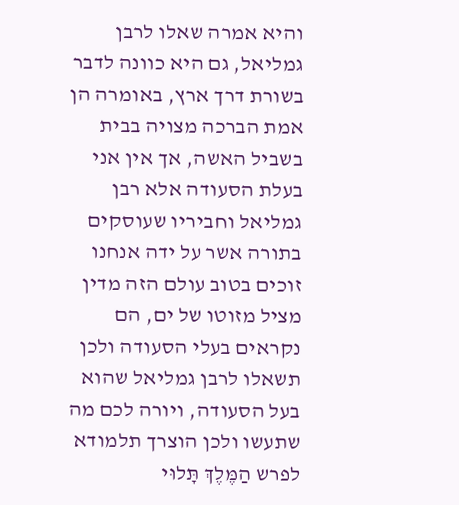והיא אמרה שאלו לרבן גמליאל, גם היא כוונה לדבר בשורת דרך ארץ, באומרה הן אמת הברכה מצויה בבית בשביל האשה, אך אין אני בעלת הסעודה אלא רבן גמליאל וחביריו שעוסקים בתורה אשר על ידה אנחנו זוכים בטוב עולם הזה מדין מציל מזוטו של ים, הם נקראים בעלי הסעודה ולכן תשאלו לרבן גמליאל שהוא בעל הסעודה, ויורה לכם מה שתעשו ולכן הוצרך תלמודא לפרש הַמֶּלֶךְ תָּלוּי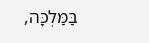בַּמַּלְכָּה,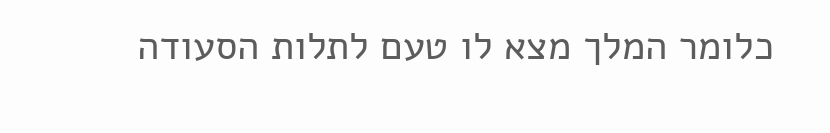כלומר המלך מצא לו טעם לתלות הסעודה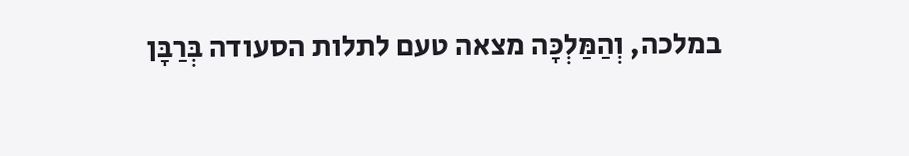במלכה, וְהַמַּלְכָּה מצאה טעם לתלות הסעודה בְּרַבָּן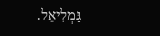גַּמְלִיאֵל.